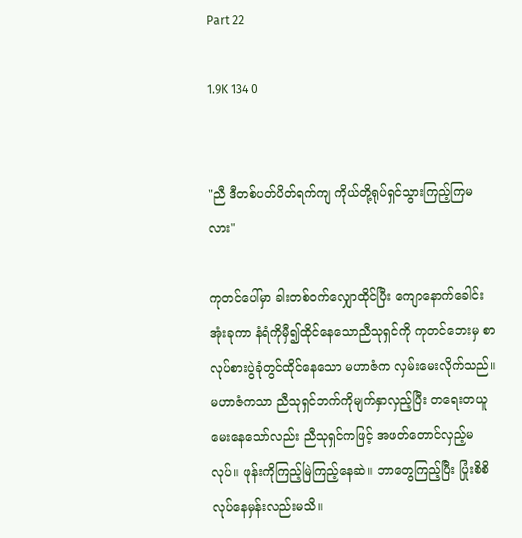Part 22

1.9K 134 0


"ညီ ဒီတစ်ပတ်ပိတ်ရက်ကျ ကိုယ်တို့ရုပ်ရှင်သွားကြည့်ကြမလား"

ကုတင်ပေါ်မှာ ခါးတစ်ဝက်လျှောထိုင်ပြီး ကျောနောက်ခေါင်းအုံးခုကာ နံရံကိုမှီ၍ထိုင်နေသောညီသုရှင်ကို ကုတင်ဘေးမှ စာလုပ်စားပွဲခုံတွင်ထိုင်နေသော မဟာဇံက လှမ်းမေးလိုက်သည်။ မဟာဇံကသာ ညီသုရှင်ဘက်ကိုမျက်နှာလှည့်ပြီး တရေးတယူမေးနေသော်လည်း ညီသုရှင်ကဖြင့် အဖတ်တောင်လှည့်မလုပ်။ ဖုန်းကိုကြည့်မြဲကြည့်နေဆဲ။ ဘာတွေကြည့်ပြီး ပြုံးစိစိလုပ်နေမှန်းလည်းမသိ။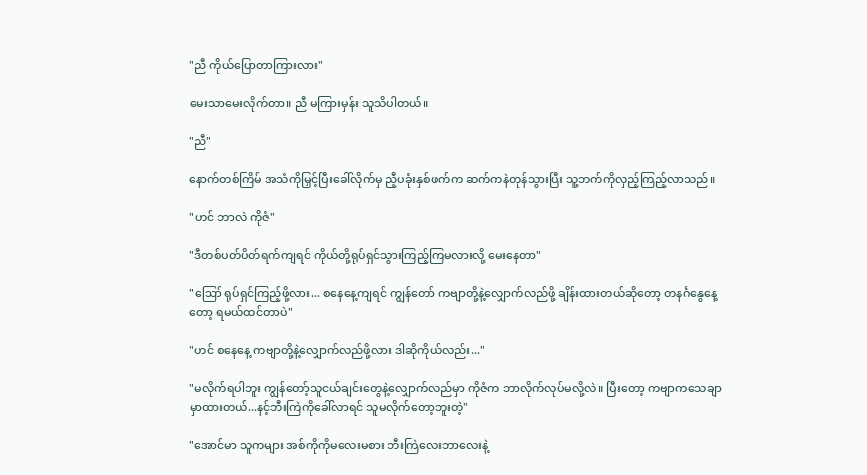"ညီ ကိုယ်ပြောတာကြားလား"

မေး‌သာမေးလိုက်တာ။ ညီ မကြားမှန်း သူသိပါတယ်။

"ညီ"

နောက်တစ်ကြိမ် အသံကိုမြှင့်ပြီးခေါ်လိုက်မှ ညီ့ပခုံးနှစ်ဖက်က ဆက်ကနဲတုန်သွားပြီး သူ့ဘက်ကိုလှည့်ကြည့်လာသည်။

"ဟင် ဘာလဲ ကိုဇံ"

"ဒီတစ်ပတ်ပိတ်ရက်ကျရင် ကိုယ်တို့ရုပ်ရှင်သွားကြည့်ကြမလားလို့ မေးနေတာ"

"ဪ ရုပ်ရှင်ကြည့်ဖို့လား... စနေနေ့ကျရင် ကျွန်တော် ကဗျာတို့နဲ့လျှောက်လည်ဖို့ ချိန်းထားတယ်ဆိုတော့ တနင်္ဂနွေနေ့တော့ ရမယ်ထင်တာပဲ"

"ဟင် စနေနေ့ ကဗျာတို့နဲ့လျှောက်လည်ဖို့လား ဒါဆိုကိုယ်လည်း..."

"မလိုက်ရပါဘူး ကျွန်တော့်သူငယ်ချင်းတွေနဲ့လျှောက်လည်မှာ ကိုဇံက ဘာလိုက်လုပ်မလို့လဲ။ ပြီးတော့ ကဗျာကသေချာမှာထားတယ်...နင့်ဘီးကြဲကိုခေါ်လာရင် သူမလိုက်တော့ဘူးတဲ့"

"အောင်မာ သူကများ အစ်ကိုကိုမလေးမစား ဘီးကြဲလေးဘာလေးနဲ့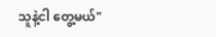သူနဲ့ငါ တွေ့မယ်"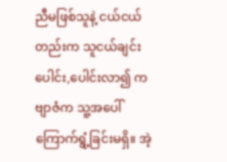ညီမဖြစ်သူနဲ့ ငယ်ငယ်တည်းက သူငယ်ချင်းပေါင်း,ပေါင်းလာ၍ ကဗျာဇံက သူ့အပေါ်ကြောက်ရွံ့ခြင်းမရှိ။ အဲ့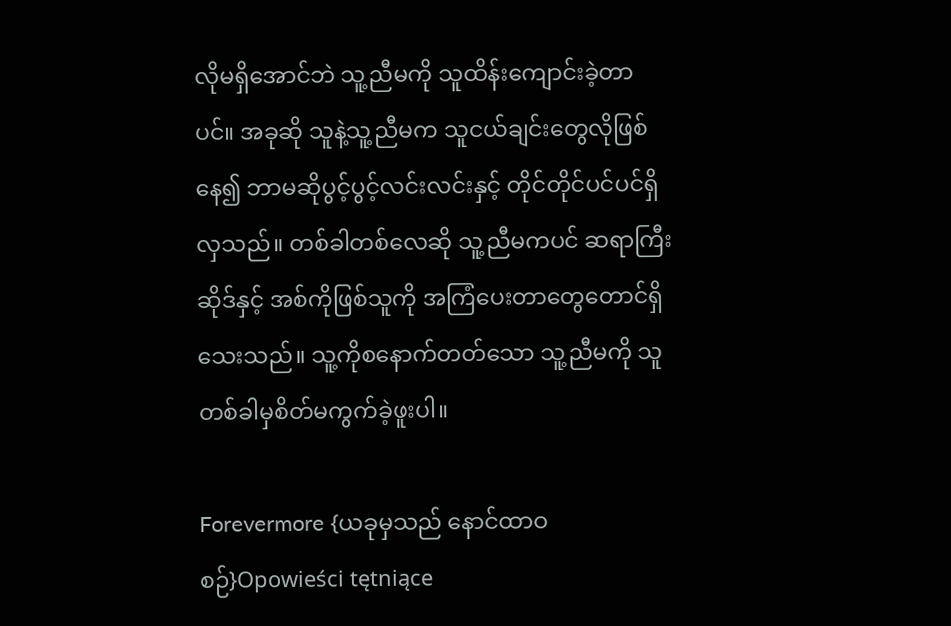လိုမရှိအောင်ဘဲ သူ့ညီမကို သူထိန်းကျောင်းခဲ့တာပင်။ အခုဆို သူနဲ့သူ့ညီမက သူငယ်ချင်းတွေလိုဖြစ်နေ၍ ဘာမဆိုပွင့်ပွင့်လင်းလင်းနှင့် တိုင်တိုင်ပင်ပင်ရှိလှသည်။ တစ်ခါတစ်လေဆို သူ့ညီမကပင် ဆရာကြီးဆိုဒ်နှင့် အစ်ကိုဖြစ်သူကို အကြံပေးတာတွေတောင်ရှိသေးသည်။ သူ့ကိုစနောက်တတ်သော သူ့ညီမကို သူတစ်ခါမှစိတ်မကွက်ခဲ့ဖူးပါ။

Forevermore {ယခုမှသည် နောင်ထာဝစဉ်}Opowieści tętniące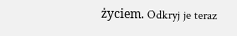życiem. Odkryj je teraz